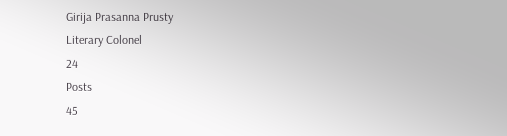Girija Prasanna Prusty
Literary Colonel
24
Posts
45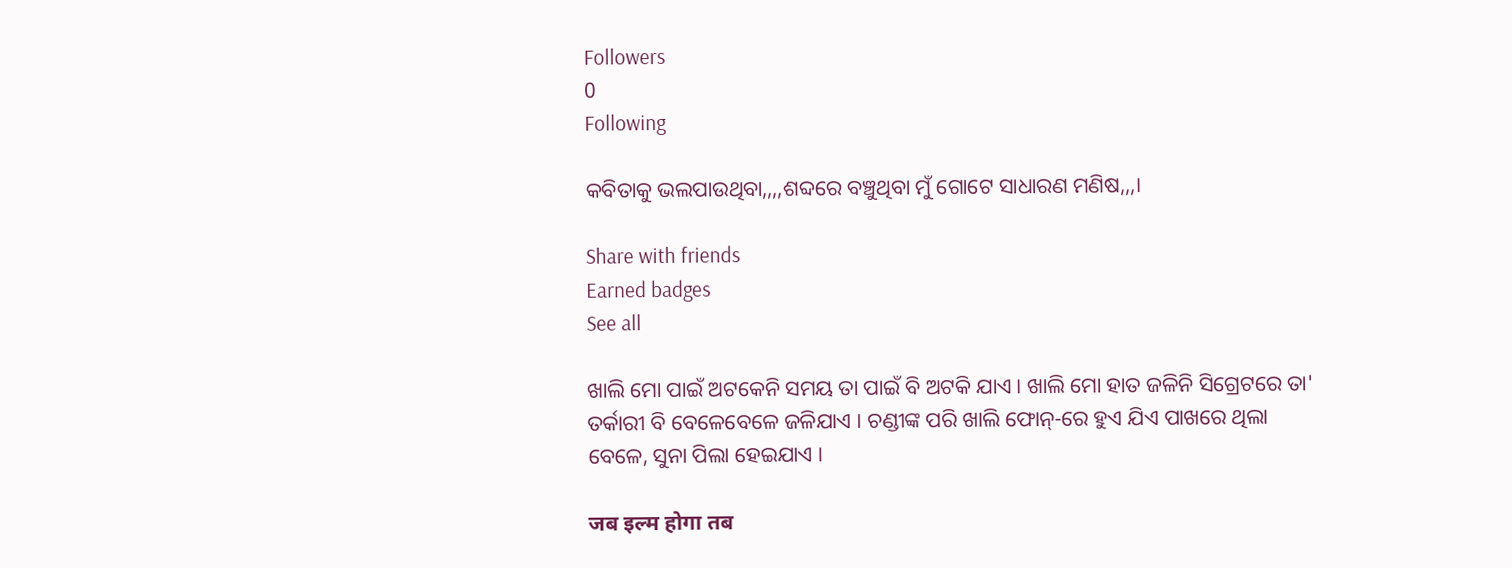Followers
0
Following

କବିତାକୁ ଭଲପାଉଥିବା,,,,ଶବ୍ଦରେ ବଞ୍ଚୁଥିବା ମୁଁ ଗୋଟେ ସାଧାରଣ ମଣିଷ,,,।

Share with friends
Earned badges
See all

ଖାଲି ମୋ ପାଇଁ ଅଟକେନି ସମୟ ତା ପାଇଁ ବି ଅଟକି ଯାଏ। ଖାଲି ମୋ ହାତ ଜଳିନି ସିଗ୍ରେଟରେ ତା' ତର୍କାରୀ ବି ବେଳେବେଳେ ଜଳିଯାଏ । ଚଣ୍ଡୀଙ୍କ ପରି ଖାଲି ଫୋନ୍-ରେ ହୁଏ ଯିଏ ପାଖରେ ଥିଲା ବେଳେ, ସୁନା ପିଲା ହେଇଯାଏ ।

जब इल्म होगा तब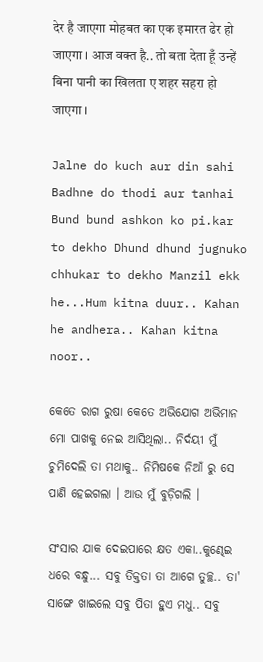देर है जाएगा मोहबत का एक इमारत ढेर हो जाएगा । आज वक्त है.. तो बता देता हूँ उन्हें बिना पानी का खिलता ए शहर सहरा हो जाएगा ।

Jalne do kuch aur din sahi Badhne do thodi aur tanhai Bund bund ashkon ko pi.kar to dekho Dhund dhund jugnuko chhukar to dekho Manzil ekk he...Hum kitna duur.. Kahan he andhera.. Kahan kitna noor..

କେତେ ରାଗ ରୁଷା କେତେ ଅଭିଯୋଗ ଅଭିମାନ ମୋ ପାଖକୁ ନେଇ ଆସିଥିଲା.. ନିର୍ଦୟୀ ମୁଁ ଚୁମିଦେଲି ତା ମଥାକୁ.. ନିମିଷକେ ନିଆଁ ରୁ ସେ ପାଣି ହେଇଗଲା । ଆଉ ମୁଁ ବୁଡ଼ିଗଲି ।

ସଂସାର ଯାକ ଦେଇପାରେ କ୍ଷତ ଏକା..କୁଣ୍ଢେଇ ଧରେ ବନ୍ଧୁ... ସବୁ ତିକ୍ତତା ତା ଆଗେ ତୁଚ୍ଛ.. ତା' ସାଙ୍ଗେ ଖାଇଲେ ସବୁ ପିତା ହୁଏ ମଧୁ.. ସବୁ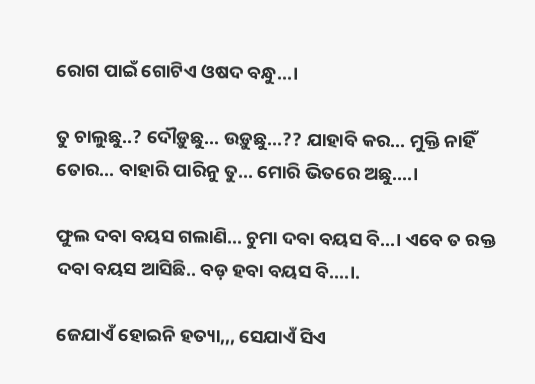ରୋଗ ପାଇଁ ଗୋଟିଏ ଓଷଦ ବନ୍ଧୁ...।

ତୁ ଚାଲୁଛୁ..? ଦୌଡ଼ୁଛୁ... ଉଡ଼ୁଛୁ...?? ଯାହାବି କର... ମୁକ୍ତି ନାହିଁ ତୋର... ବାହାରି ପାରିନୁ ତୁ... ମୋରି ଭିତରେ ଅଛୁ....।

ଫୁଲ ଦବା ବୟସ ଗଲାଣି... ଚୁମା ଦବା ବୟସ ବି...। ଏବେ ତ ରକ୍ତ ଦବା ବୟସ ଆସିଛି.. ବଡ଼ ହବା ବୟସ ବି....।.

ଜେଯାଏଁ ହୋଇନି ହତ୍ୟା,,, ସେଯାଏଁ ସିଏ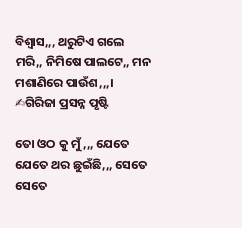ବିଶ୍ୱାସ,,, ଥରୁଟିଏ ଗଲେ ମରି,, ନିମିଷେ ପାଲଟେ,, ମନ ମଶାଣିରେ ପାଉଁଶ,,,। ✍ଗିରିଜା ପ୍ରସନ୍ନ ପୃଷ୍ଟି

ତୋ ଓଠ କୁ ମୁଁ,,, ଯେତେ ଯେତେ ଥର ଛୁଇଁଛି,,, ସେତେ ସେତେ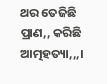ଥର ତେଜିଛି ପ୍ରାଣ,, କରିଛି ଆତ୍ମହତ୍ୟା,,,।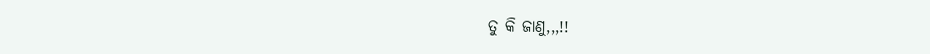ତୁ କି ଜାଣୁ,,,!!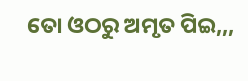ତୋ ଓଠରୁ ଅମୃତ ପିଇ,,,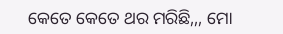କେତେ କେତେ ଥର ମରିଛି,,, ମୋ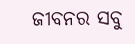ଜୀବନର ସବୁ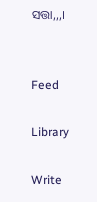ସତ୍ତା,,,।


Feed

Library

Write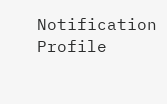Notification
Profile